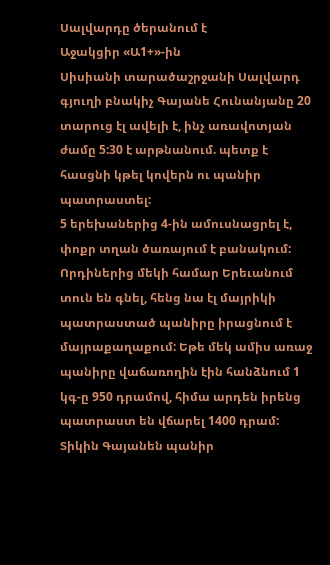Սալվարդը ծերանում է
Աջակցիր «Ա1+»-ին
Սիսիանի տարածաշրջանի Սալվարդ գյուղի բնակիչ Գայանե Հունանյանը 20 տարուց էլ ավելի է, ինչ առավոտյան ժամը 5:30 է արթնանում. պետք է հասցնի կթել կովերն ու պանիր պատրաստել:
5 երեխաներից 4-ին ամուսնացրել է, փոքր տղան ծառայում է բանակում: Որդիներից մեկի համար Երեւանում տուն են գնել, հենց նա էլ մայրիկի պատրաստած պանիրը իրացնում է մայրաքաղաքում: Եթե մեկ ամիս առաջ պանիրը վաճառողին էին հանձնում 1 կգ-ը 950 դրամով, հիմա արդեն իրենց պատրաստ են վճարել 1400 դրամ: Տիկին Գայանեն պանիր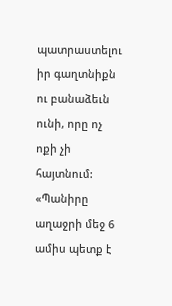պատրաստելու իր գաղտնիքն ու բանաձեւն ունի, որը ոչ ոքի չի հայտնում:
«Պանիրը աղաջրի մեջ 6 ամիս պետք է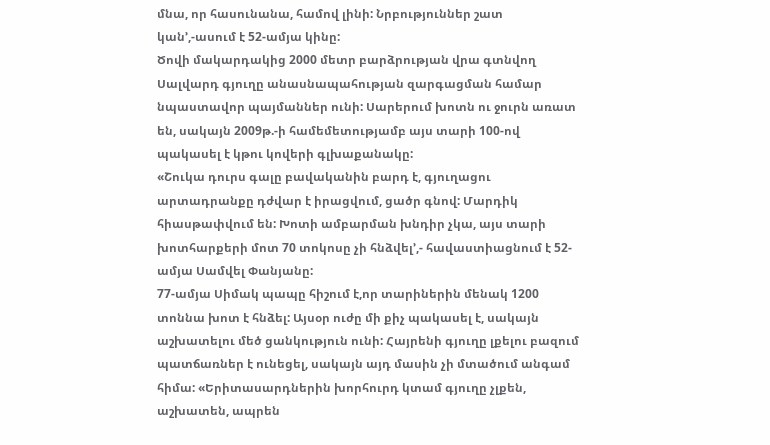մնա, որ հասունանա, համով լինի: Նրբություններ շատ կան՚,-ասում է 52-ամյա կինը:
Ծովի մակարդակից 2000 մետր բարձրության վրա գտնվող Սալվարդ գյուղը անասնապահության զարգացման համար նպաստավոր պայմաններ ունի: Սարերում խոտն ու ջուրն առատ են, սակայն 2009թ.-ի համեմետությամբ այս տարի 100-ով պակասել է կթու կովերի գլխաքանակը:
«Շուկա դուրս գալը բավականին բարդ է, գյուղացու արտադրանքը դժվար է իրացվում, ցածր գնով: Մարդիկ հիասթափվում են: Խոտի ամբարման խնդիր չկա, այս տարի խոտհարքերի մոտ 70 տոկոսը չի հնձվել՚,- հավաստիացնում է 52-ամյա Սամվել Փանյանը:
77-ամյա Սիմակ պապը հիշում է,որ տարիներին մենակ 1200 տոննա խոտ է հնձել: Այսօր ուժը մի քիչ պակասել է, սակայն աշխատելու մեծ ցանկություն ունի: Հայրենի գյուղը լքելու բազում պատճառներ է ունեցել, սակայն այդ մասին չի մտածում անգամ հիմա: «Երիտասարդներին խորհուրդ կտամ գյուղը չլքեն, աշխատեն, ապրեն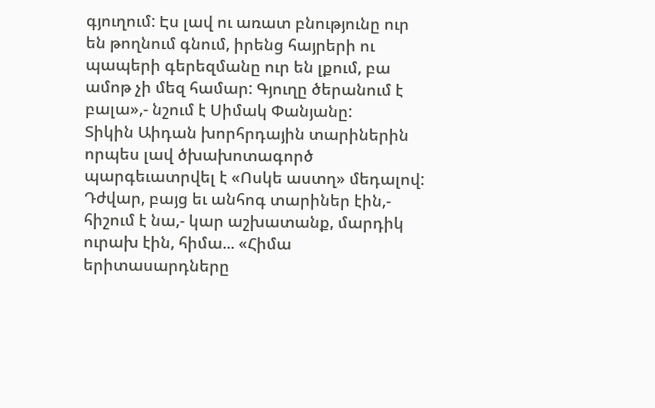գյուղում: Էս լավ ու առատ բնությունը ուր են թողնում գնում, իրենց հայրերի ու պապերի գերեզմանը ուր են լքում, բա ամոթ չի մեզ համար: Գյուղը ծերանում է բալա»,- նշում է Սիմակ Փանյանը:
Տիկին Աիդան խորհրդային տարիներին որպես լավ ծխախոտագործ պարգեւատրվել է «Ոսկե աստղ» մեդալով: Դժվար, բայց եւ անհոգ տարիներ էին,- հիշում է նա,- կար աշխատանք, մարդիկ ուրախ էին, հիմա... «Հիմա երիտասարդները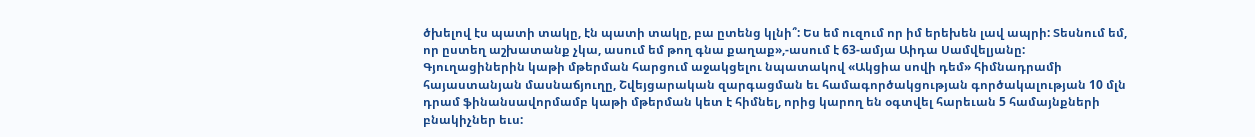ծխելով էս պատի տակը, էն պատի տակը, բա ըտենց կլնի՞: Ես եմ ուզում որ իմ երեխեն լավ ապրի: Տեսնում եմ, որ ըստեղ աշխատանք չկա, ասում եմ թող գնա քաղաք»,-ասում է 63-ամյա Աիդա Սամվելյանը:
Գյուղացիներին կաթի մթերման հարցում աջակցելու նպատակով «Ակցիա սովի դեմ» հիմնադրամի հայաստանյան մասնաճյուղը, Շվեյցարական զարգացման եւ համագործակցության գործակալության 10 մլն դրամ ֆինանսավորմամբ կաթի մթերման կետ է հիմնել, որից կարող են օգտվել հարեւան 5 համայնքների բնակիչներ եւս: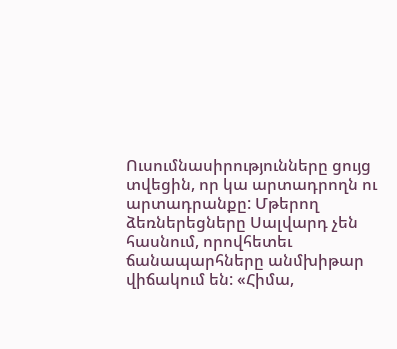Ուսումնասիրությունները ցույց տվեցին, որ կա արտադրողն ու արտադրանքը: Մթերող ձեռներեցները Սալվարդ չեն հասնում, որովհետեւ ճանապարհները անմխիթար վիճակում են: «Հիմա,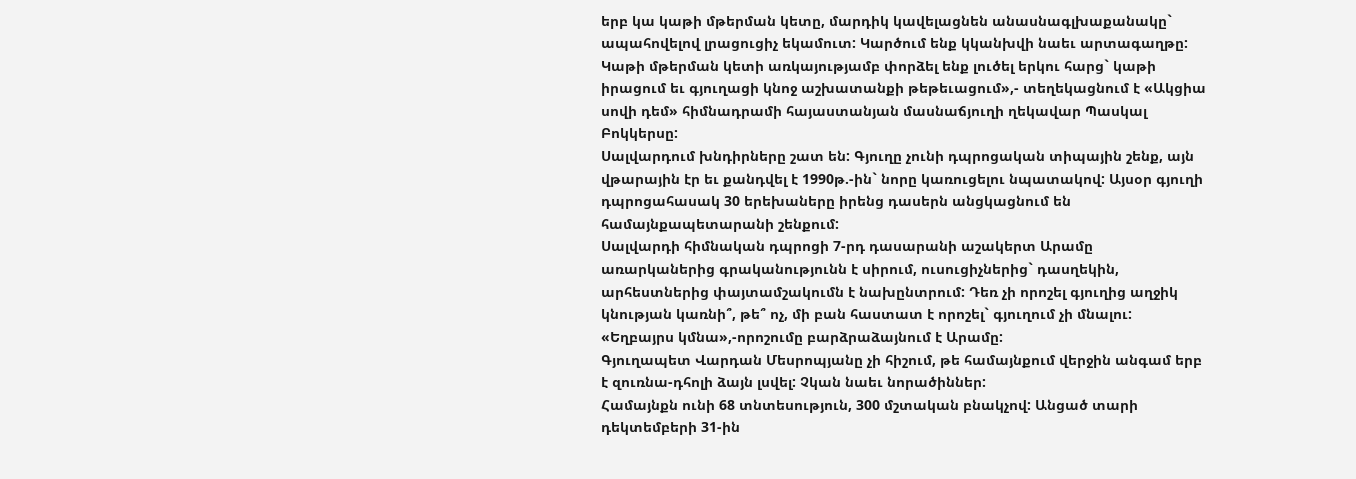երբ կա կաթի մթերման կետը, մարդիկ կավելացնեն անասնագլխաքանակը` ապահովելով լրացուցիչ եկամուտ: Կարծում ենք կկանխվի նաեւ արտագաղթը: Կաթի մթերման կետի առկայությամբ փորձել ենք լուծել երկու հարց` կաթի իրացում եւ գյուղացի կնոջ աշխատանքի թեթեւացում»,- տեղեկացնում է «Ակցիա սովի դեմ» հիմնադրամի հայաստանյան մասնաճյուղի ղեկավար Պասկալ Բոկկերսը:
Սալվարդում խնդիրները շատ են: Գյուղը չունի դպրոցական տիպային շենք, այն վթարային էր եւ քանդվել է 1990թ.-ին` նորը կառուցելու նպատակով: Այսօր գյուղի դպրոցահասակ 30 երեխաները իրենց դասերն անցկացնում են համայնքապետարանի շենքում:
Սալվարդի հիմնական դպրոցի 7-րդ դասարանի աշակերտ Արամը առարկաներից գրականությունն է սիրում, ուսուցիչներից` դասղեկին, արհեստներից փայտամշակումն է նախընտրում: Դեռ չի որոշել գյուղից աղջիկ կնության կառնի՞, թե՞ ոչ, մի բան հաստատ է որոշել` գյուղում չի մնալու: «Եղբայրս կմնա»,-որոշումը բարձրաձայնում է Արամը:
Գյուղապետ Վարդան Մեսրոպյանը չի հիշում, թե համայնքում վերջին անգամ երբ է զուռնա-դհոլի ձայն լսվել: Չկան նաեւ նորածիններ:
Համայնքն ունի 68 տնտեսություն, 300 մշտական բնակչով: Անցած տարի դեկտեմբերի 31-ին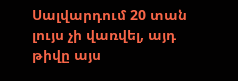Սալվարդում 20 տան լույս չի վառվել, այդ թիվը այս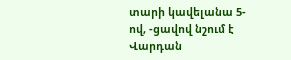տարի կավելանա 5-ով, -ցավով նշում է Վարդան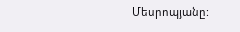Մեսրոպյանը: